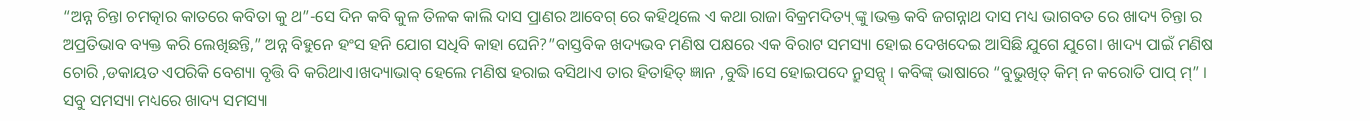“ଅନ୍ନ ଚିନ୍ତା ଚମତ୍କାର କାତରେ କବିତା କୁ ଥ”-ସେ ଦିନ କବି କୁଳ ତିଳକ କାଲି ଦାସ ପ୍ରାଣର ଆବେଗ୍ ରେ କହିଥିଲେ ଏ କଥା ରାଜା ବିକ୍ରମଦିତ୍ୟ୍ ଙ୍କୁ।ଭକ୍ତ କବି ଜଗନ୍ନାଥ ଦାସ ମଧ୍ୟ ଭାଗବତ ରେ ଖାଦ୍ୟ ଚିନ୍ତା ର ଅପ୍ରତିଭାବ ବ୍ୟକ୍ତ କରି ଲେଖିଛନ୍ତି,” ଅନ୍ନ ବିହୁନେ ହଂସ ହନି ଯୋଗ ସଧିବି କାହା ଘେନି?”ବାସ୍ତବିକ ଖଦ୍ୟଭବ ମଣିଷ ପକ୍ଷରେ ଏକ ବିରାଟ ସମସ୍ୟା ହୋଇ ଦେଖଦେଇ ଆସିଛି ଯୁଗେ ଯୁଗେ। ଖାଦ୍ୟ ପାଇଁ ମଣିଷ ଚୋରି ,ଡକାୟତ ଏପରିକି ବେଶ୍ୟା ବୃତ୍ତି ବି କରିଥାଏ।ଖଦ୍ୟାଭାବ୍ ହେଲେ ମଣିଷ ହରାଇ ବସିଥାଏ ତାର ହିତାହିତ୍ ଜ୍ଞାନ ,ବୁଦ୍ଧି।ସେ ହୋଇପଦେ ନ୍ରୁସନ୍ସ୍ । କବିଙ୍କ୍ ଭାଷାରେ “ବୁଭୁଖିତ୍ କିମ୍ ନ କରୋତି ପାପ୍ ମ୍” । ସବୁ ସମସ୍ୟା ମଧ୍ୟରେ ଖାଦ୍ୟ ସମସ୍ୟା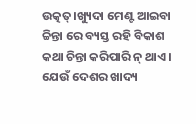ଉତ୍କତ୍।ଖ୍ୟୁଦା ମେଣ୍ଟ ଆଇବା ଚ୍ଚିନ୍ତା ରେ ବ୍ୟସ୍ତ ରହି ବିକାଶ କଥା ଚିନ୍ତା କରିପାରି ନ୍ ଥାଏ।
ଯେଉଁ ଦେଶର ଖାଦ୍ୟ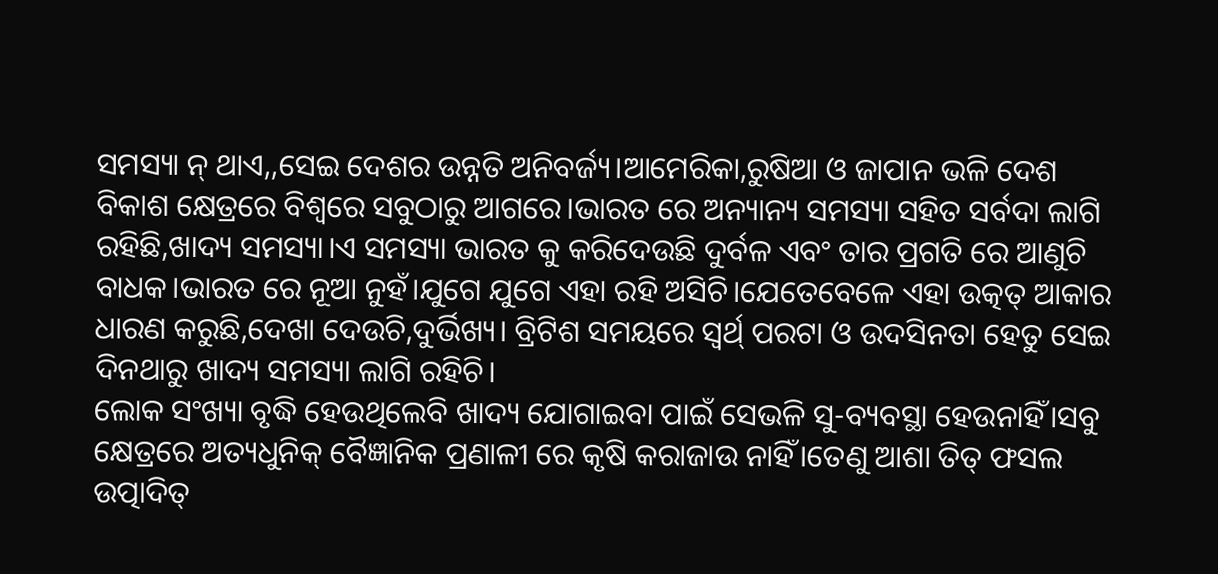ସମସ୍ୟା ନ୍ ଥାଏ,,ସେଇ ଦେଶର ଉନ୍ନତି ଅନିବର୍ଜ୍ୟ।ଆମେରିକା,ରୁଷିଆ ଓ ଜାପାନ ଭଳି ଦେଶ ବିକାଶ କ୍ଷେତ୍ରରେ ବିଶ୍ୱରେ ସବୁଠାରୁ ଆଗରେ।ଭାରତ ରେ ଅନ୍ୟାନ୍ୟ ସମସ୍ୟା ସହିତ ସର୍ବଦା ଲାଗି ରହିଛି,ଖାଦ୍ୟ ସମସ୍ୟା।ଏ ସମସ୍ୟା ଭାରତ କୁ କରିଦେଉଛି ଦୁର୍ବଳ ଏବଂ ତାର ପ୍ରଗତି ରେ ଆଣୁଚି ବାଧକ।ଭାରତ ରେ ନୂଆ ନୁହଁ।ଯୁଗେ ଯୁଗେ ଏହା ରହି ଅସିଚି।ଯେତେବେଳେ ଏହା ଉତ୍କତ୍ ଆକାର ଧାରଣ କରୁଛି,ଦେଖା ଦେଉଚି,ଦୁର୍ଭିଖ୍ୟ। ବ୍ରିଟିଶ ସମୟରେ ସ୍ଵର୍ଥ୍ ପରଟା ଓ ଉଦସିନତା ହେତୁ ସେଇ ଦିନଥାରୁ ଖାଦ୍ୟ ସମସ୍ୟା ଲାଗି ରହିଚି।
ଲୋକ ସଂଖ୍ୟା ବୃଦ୍ଧି ହେଉଥିଲେବି ଖାଦ୍ୟ ଯୋଗାଇବା ପାଇଁ ସେଭଳି ସୁ-ବ୍ୟବସ୍ଥା ହେଉନାହିଁ।ସବୁ କ୍ଷେତ୍ରରେ ଅତ୍ୟଧୁନିକ୍ ବୈଜ୍ଞାନିକ ପ୍ରଣାଳୀ ରେ କୃଷି କରାଜାଉ ନାହିଁ।ତେଣୁ ଆଶା ତିତ୍ ଫସଲ ଉତ୍ପାଦିତ୍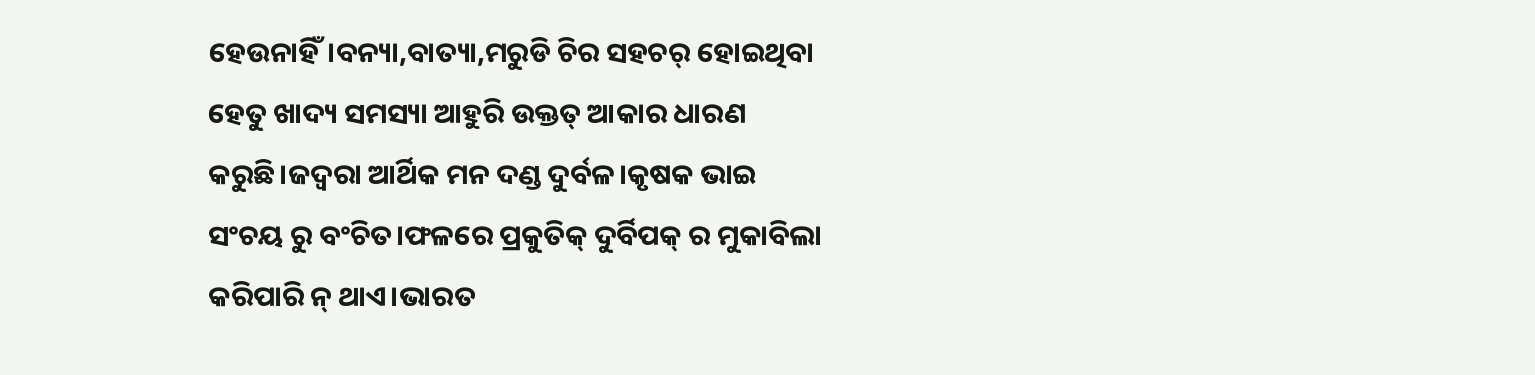ହେଉନାହିଁ।ବନ୍ୟା,ବାତ୍ୟା,ମରୁଡି ଚିର ସହଚର୍ ହୋଇଥିବା ହେତୁ ଖାଦ୍ୟ ସମସ୍ୟା ଆହୁରି ଉକ୍ତତ୍ ଆକାର ଧାରଣ କରୁଛି।ଜଦ୍ଵରା ଆର୍ଥିକ ମନ ଦଣ୍ଡ ଦୁର୍ବଳ।କୃଷକ ଭାଇ ସଂଚୟ ରୁ ବଂଚିତ।ଫଳରେ ପ୍ରକୁତିକ୍ ଦୁର୍ବିପକ୍ ର ମୁକାବିଲା କରିପାରି ନ୍ ଥାଏ।ଭାରତ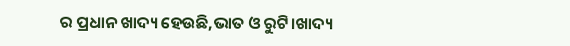ର ପ୍ରଧାନ ଖାଦ୍ୟ ହେଉଛି,ଭାତ ଓ ରୁଟି।ଖାଦ୍ୟ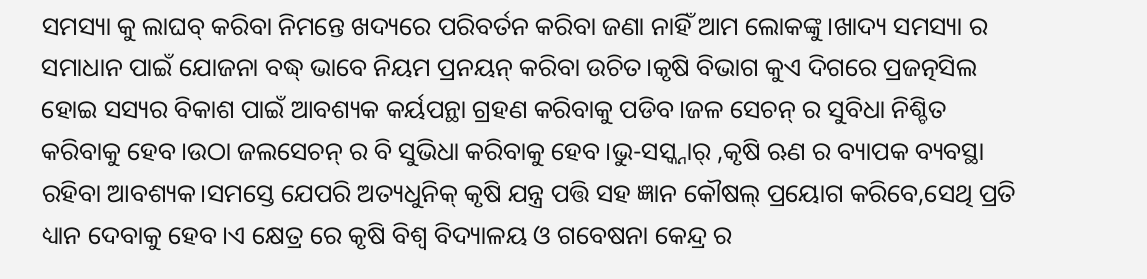ସମସ୍ୟା କୁ ଲାଘବ୍ କରିବା ନିମନ୍ତେ ଖଦ୍ୟରେ ପରିବର୍ତନ କରିବା ଜଣା ନାହିଁ ଆମ ଲୋକଙ୍କୁ।ଖାଦ୍ୟ ସମସ୍ୟା ର ସମାଧାନ ପାଇଁ ଯୋଜନା ବଦ୍ଧ୍ ଭାବେ ନିୟମ ପ୍ରନୟନ୍ କରିବା ଉଚିତ।କୃଷି ବିଭାଗ କୁଏ ଦିଗରେ ପ୍ରଜତ୍ନସିଲ ହୋଇ ସସ୍ୟର ବିକାଶ ପାଇଁ ଆବଶ୍ୟକ କର୍ୟପନ୍ଥା ଗ୍ରହଣ କରିବାକୁ ପଡିବ।ଜଳ ସେଚନ୍ ର ସୁବିଧା ନିଶ୍ଚିତ କରିବାକୁ ହେବ।ଉଠା ଜଲସେଚନ୍ ର ବି ସୁଭିଧା କରିବାକୁ ହେବ।ଭୁ-ସସ୍କ୍ନାର୍ ,କୃଷି ଋଣ ର ବ୍ୟାପକ ବ୍ୟବସ୍ଥା ରହିବା ଆବଶ୍ୟକ।ସମସ୍ତେ ଯେପରି ଅତ୍ୟଧୁନିକ୍ କୃଷି ଯନ୍ତ୍ର ପତ୍ତି ସହ ଜ୍ଞାନ କୌଷଲ୍ ପ୍ରୟୋଗ କରିବେ,ସେଥି ପ୍ରତି ଧ୍ୟାନ ଦେବାକୁ ହେବ।ଏ କ୍ଷେତ୍ର ରେ କୃଷି ବିଶ୍ୱ ବିଦ୍ୟାଳୟ ଓ ଗବେଷନା କେନ୍ଦ୍ର ର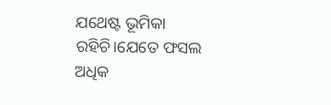ଯଥେଷ୍ଟ ଭୂମିକା ରହିଚି।ଯେତେ ଫସଲ ଅଧିକ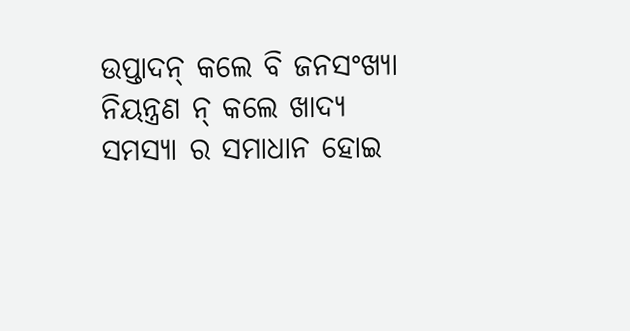ଉପ୍ତାଦନ୍ କଲେ ବି ଜନସଂଖ୍ୟା ନିୟନ୍ତ୍ରଣ ନ୍ କଲେ ଖାଦ୍ୟ ସମସ୍ୟା ର ସମାଧାନ ହୋଇ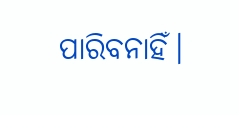ପାରିବନାହିଁ।